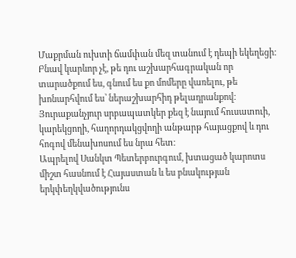Մաքրման ուխտի ճամփան մեզ տանում է դեպի եկեղեցի։ Բնավ կարևոր չէ, թե դու աշխարհագրական որ տարածքում ես, գնում ես քո մոմերը վառելու, թե խոնարհվում ես՝ ներաշխարհիդ թելադրանքով։ Յուրաքանչյուր սրբապատկեր քեզ է նայում հուսատուի, կարեկցողի, հաղորդակցվողի անթարթ հայացքով և դու հոգով մենախոսում ես նրա հետ։
Ապրելով Սանկտ Պետերբուրգում, խտացած կարոտս միշտ հասնում է Հայաստան և ես բնակության երկփեղկվածությունս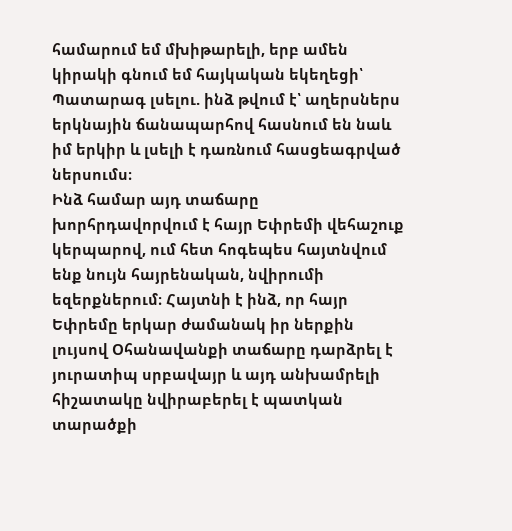համարում եմ մխիթարելի, երբ ամեն կիրակի գնում եմ հայկական եկեղեցի՝ Պատարագ լսելու. ինձ թվում է՝ աղերսներս երկնային ճանապարհով հասնում են նաև իմ երկիր և լսելի է դառնում հասցեագրված ներսումս։
Ինձ համար այդ տաճարը խորհրդավորվում է հայր Եփրեմի վեհաշուք կերպարով, ում հետ հոգեպես հայտնվում ենք նույն հայրենական, նվիրումի եզերքներում։ Հայտնի է ինձ, որ հայր Եփրեմը երկար ժամանակ իր ներքին լույսով Օհանավանքի տաճարը դարձրել է յուրատիպ սրբավայր և այդ անխամրելի հիշատակը նվիրաբերել է պատկան տարածքի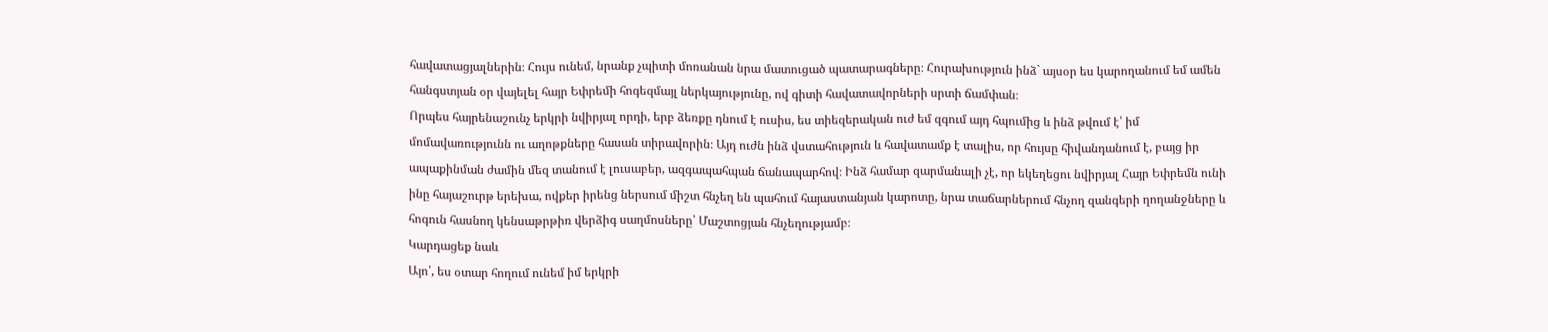հավատացյալներին։ Հույս ունեմ, նրանք չպիտի մոռանան նրա մատուցած պատարագները։ Հուրախություն ինձ` այսօր ես կարողանում եմ ամեն հանգստյան օր վայելել հայր Եփրեմի հոգեզմայլ ներկայությունը, ով գիտի հավատավորների սրտի ճամփան։
Որպես հայրենաշունչ երկրի նվիրյալ որդի, երբ ձեռքը դնում է ուսիս, ես տիեզերական ուժ եմ զգում այդ հպումից և ինձ թվում է՝ իմ մոմավառությունն ու աղոթքները հասան տիրավորին։ Այդ ուժն ինձ վստահություն և հավատամք է տալիս, որ հույսը հիվանդանում է, բայց իր ապաքինման ժամին մեզ տանում է լուսաբեր, ազգապահպան ճանապարհով։ Ինձ համար զարմանալի չէ, որ եկեղեցու նվիրյալ Հայր Եփրեմն ունի ինը հայաշուրթ երեխա, ովքեր իրենց ներսում միշտ հնչեղ են պահում հայաստանյան կարոտը, նրա տաճարներում հնչող զանգերի ղողանջները և հոգուն հասնող կենսաթրթիռ վերձիգ սաղմոսները՝ Մաշտոցյան հնչեղությամբ։
Կարդացեք նաև
Այո՛, ես օտար հողում ունեմ իմ երկրի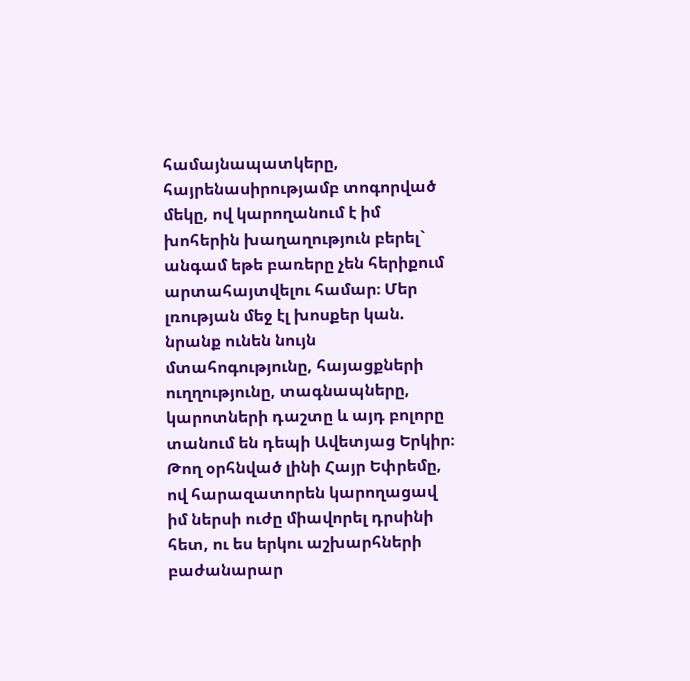համայնապատկերը, հայրենասիրությամբ տոգորված մեկը, ով կարողանում է իմ խոհերին խաղաղություն բերել` անգամ եթե բառերը չեն հերիքում արտահայտվելու համար։ Մեր լռության մեջ էլ խոսքեր կան. նրանք ունեն նույն մտահոգությունը, հայացքների ուղղությունը, տագնապները, կարոտների դաշտը և այդ բոլորը տանում են դեպի Ավետյաց Երկիր։ Թող օրհնված լինի Հայր Եփրեմը, ով հարազատորեն կարողացավ իմ ներսի ուժը միավորել դրսինի հետ, ու ես երկու աշխարհների բաժանարար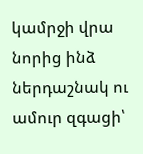կամրջի վրա նորից ինձ ներդաշնակ ու ամուր զգացի՝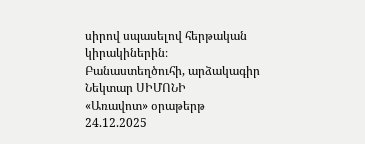սիրով սպասելով հերթական կիրակիներին։
Բանաստեղծուհի, արձակագիր
Նեկտար ՍԻՄՈՆԻ
«Առավոտ» օրաթերթ
24.12.2025